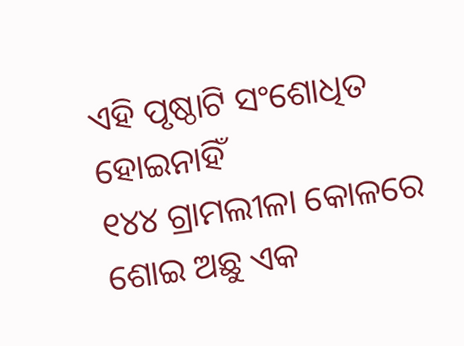ଏହି ପୃଷ୍ଠାଟି ସଂଶୋଧିତ ହୋଇନାହିଁ
୧୪୪ ଗ୍ରାମଲୀଳା କୋଳରେ ଶୋଇ ଅଛୁ ଏକ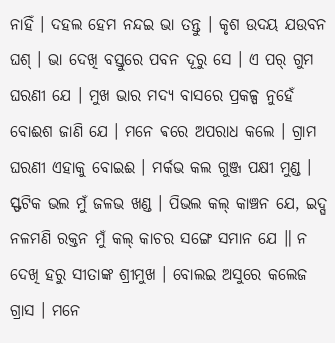ନାହିଁ । ଦହଲ ହେମ ନନ୍ଦଇ ଭା ତନ୍ତୁ । କୃଶ ଉଦୟ ଯଉବନ ଘଶ୍ । ଭା ଦେଖି ବସ୍ତୁରେ ପବନ ଦୂରୁ ସେ । ଏ ପର୍ ଗୁମ ଘରଣୀ ଯେ । ମୁଖ ଭାର ମଦ୍ୟ ବାସରେ ପ୍ରକଳ୍ପ ନୁହେଁ ବୋଈଶ ଜାଣି ଯେ । ମନେ ଵରେ ଅପରାଧ କଲେ । ଗ୍ରାମ ଘରଣୀ ଏହାକୁ ବୋଇଈ । ମର୍କଭ କଲ ଗୁଞ୍ଜ ପକ୍ଷୀ ମୁଣ୍ଡ । ସ୍ଫଟିକ ଭଲ ମୁଁ ଜଳଭ ଖଣ୍ଡ । ପିଭଲ କଲ୍ କାଞ୍ଚନ ଯେ, ଇଦ୍ଘ ନଳମଣି ରକ୍ତନ ମୁଁ କଲ୍ କାଚର ସଙ୍ଗେ ସମାନ ଯେ ॥ ନ ଦେଖି ହରୁ ସୀତାଙ୍କ ଶ୍ରୀମୁଖ । ବୋଲଇ ଅସୁରେ କଲେଜ ଗ୍ରାସ । ମନେ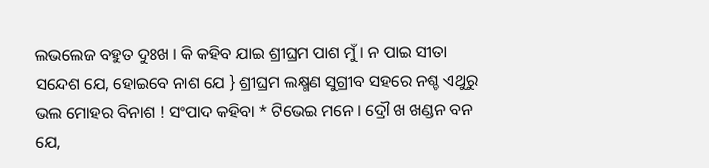ଲଭଲେଜ ବହୁତ ଦୁଃଖ । କି କହିବ ଯାଇ ଶ୍ରୀଘ୍ରମ ପାଶ ମୁଁ । ନ ପାଇ ସୀତା ସନ୍ଦେଶ ଯେ, ହୋଇବେ ନାଶ ଯେ } ଶ୍ରୀଘ୍ରମ ଲକ୍ଷ୍ମଣ ସୁଗ୍ରୀବ ସହରେ ନଶ୍ଚ ଏଥୁରୁ ଭଲ ମୋହର ବିନାଶ ! ସଂପାଦ କହିବା * ଟିଭେଇ ମନେ । ଦ୍ରୌ ଖ ଖଣ୍ଡନ ବନ ଯେ,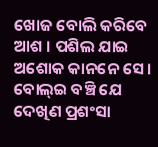ଖୋଜ ବୋଲି କରିବେ ଆଶ । ପଶିଲ ଯାଇ ଅଶୋକ କାନନେ ସେ । ବୋଲ୍ଇ ବଞ୍ଚି ଯେ ଦେଖିଣ ପ୍ରଶଂସା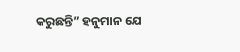କରୁଛନ୍ତି” ହନୁମାନ ଯେ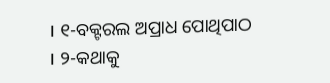। ୧-ବକ୍ଟରଲ ଅପ୍ରାଧ ପୋଥିପାଠ । ୨-କଥାକୁ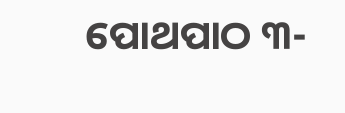ପୋଥପାଠ ୩-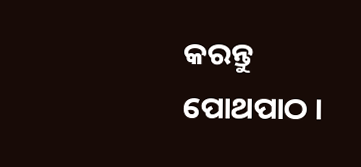କରନ୍ତୁ ପୋଥପାଠ ।